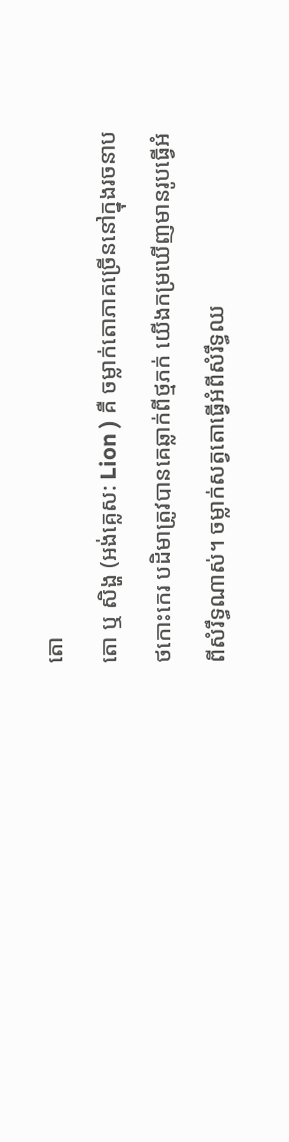តោ
តោ ឬ សិង្ហ (អង់គ្លេស: Lion ) គឺ ចម្លាក់តោភាគច្រើននៅក្នុងរចនាបថកោះកេរ បដិមាត្រូវបានគេឆ្លាក់ពីថ្មភក់ យើងកម្រឃើញមានរូបធ្វើអំពីសំរឹទ្ធណាស់។ ចម្លាក់សត្វតោធ្វើអំពីសំរឹទ្ធឈ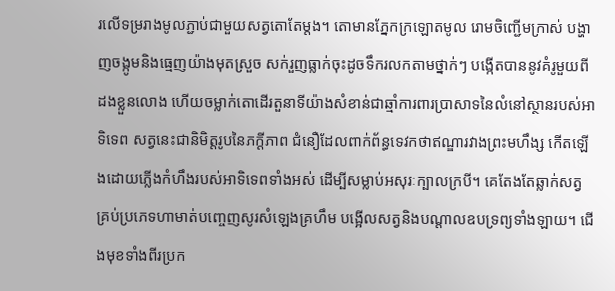រលើទម្ររាងមូលភ្ជាប់ជាមួយសត្វតោតែម្តង។ តោមានភ្នែកក្រឡោតមូល រោមចិញ្ជើមក្រាស់ បង្ហាញចង្កូមនិងធ្មេញយ៉ាងមុតស្រួច សក់រួញធ្លាក់ចុះដូចទឹករលកតាមថ្នាក់ៗ បង្កើតបាននូវគំរូមួយពីដងខ្លួនលោង ហើយចម្លាក់តោដើរតួនាទីយ៉ាងសំខាន់ជាឆ្មាំការពារប្រាសាទនៃលំនៅស្ថានរបស់អាទិទេព សត្វនេះជានិមិត្តរូបនៃភក្តីភាព ជំនឿដែលពាក់ព័ន្ធទេវកថាឥណ្ឌារវាងព្រះមហឹង្ស កើតឡើងដោយភ្លើងកំហឹងរបស់អាទិទេពទាំងអស់ ដើម្បីសម្លាប់អសុរៈក្បាលក្របី។ គេតែងតែឆ្លាក់សត្វគ្រប់ប្រភេទហាមាត់បញ្ចេញសូរសំឡេងគ្រហឹម បង្អើលសត្វនិងបណ្តាលឧបទ្រព្យទាំងឡាយ។ ជើងមុខទាំងពីរប្រក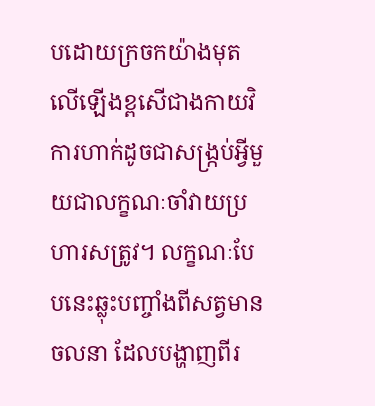បដោយក្រចកយ៉ាងមុតលើឡើងខ្ពសើជាងកាយវិការហាក់ដូចជាសង្ក្រប់អ្វីមួយជាលក្ខណៈចាំវាយប្រហារសត្រូវ។ លក្ខណៈបែបនេះឆ្លុះបញ្ចាំងពីសត្វមានចលនា ដែលបង្ហាញពីរ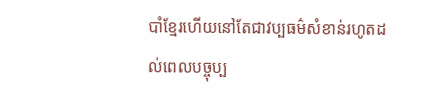បាំខ្មែរហើយនៅតែជាវប្បធម៌សំខាន់រហូតដល់ពេលបច្ចុប្ប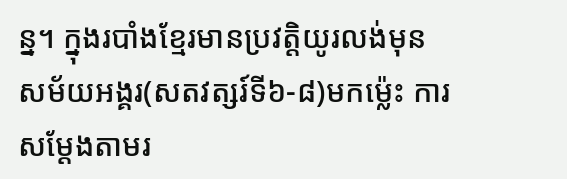ន្ន។ ក្នុងរបាំងខ្មែរមានប្រវត្តិយូរលង់មុនសម័យអង្គរ(សតវត្សរ៍ទី៦-៨)មកម្ល៉េះ ការសម្តែងតាមរ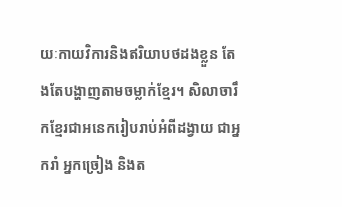យៈកាយវិការនិងឥរិយាបថដងខ្លួន តែងតែបង្ហាញតាមចម្លាក់ខ្មែរ។ សិលាចារឹកខ្មែរជាអនេករៀបរាប់អំពីដង្វាយ ជាអ្នករាំ អ្នកច្រៀង និងត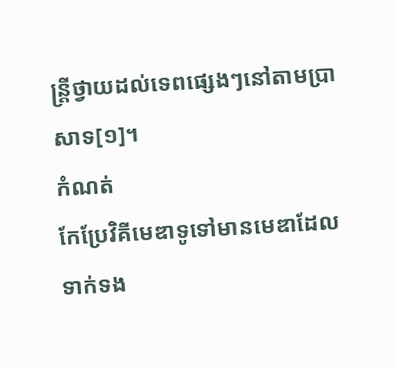ន្ត្រីថ្វាយដល់ទេពផ្សេងៗនៅតាមប្រាសាទ[១]។
កំណត់
កែប្រែវិគីមេឌាទូទៅមានមេឌាដែលទាក់ទង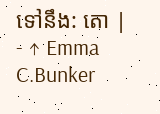ទៅនឹង: តោ |
- ↑ Emma C.Bunker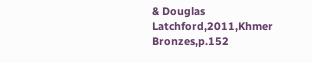& Douglas Latchford,2011,Khmer Bronzes,p.152